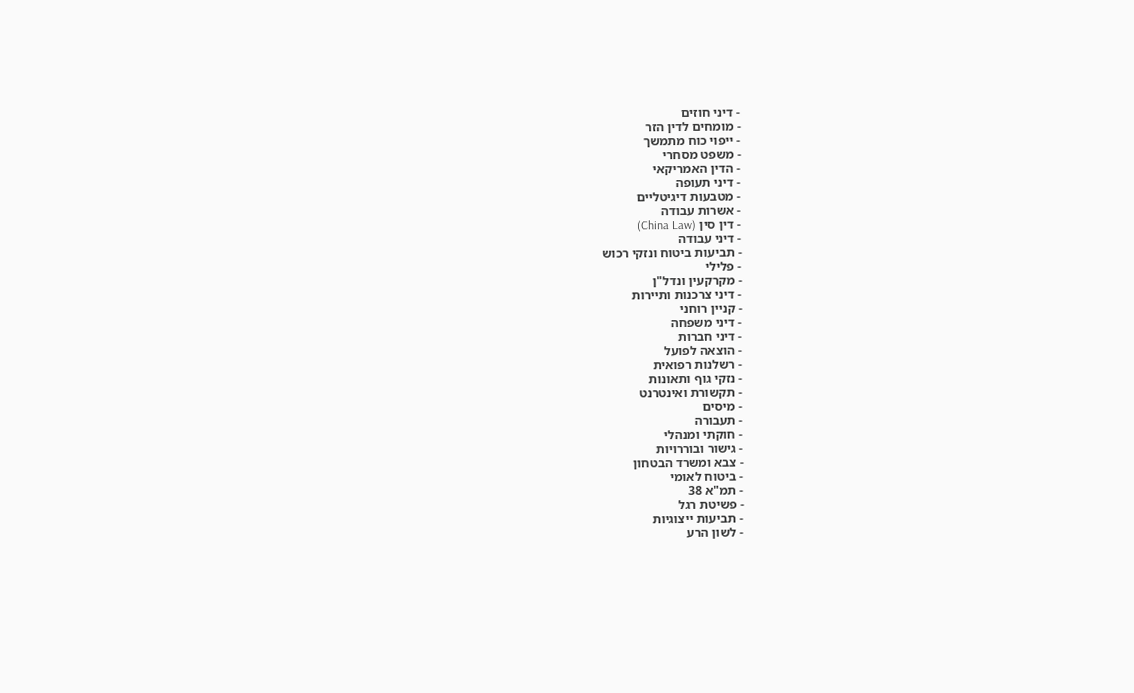- דיני חוזים
- מומחים לדין הזר
- ייפוי כוח מתמשך
- משפט מסחרי
- הדין האמריקאי
- דיני תעופה
- מטבעות דיגיטליים
- אשרות עבודה
- דין סין (China Law)
- דיני עבודה
- תביעות ביטוח ונזקי רכוש
- פלילי
- מקרקעין ונדל"ן
- דיני צרכנות ותיירות
- קניין רוחני
- דיני משפחה
- דיני חברות
- הוצאה לפועל
- רשלנות רפואית
- נזקי גוף ותאונות
- תקשורת ואינטרנט
- מיסים
- תעבורה
- חוקתי ומנהלי
- גישור ובוררויות
- צבא ומשרד הבטחון
- ביטוח לאומי
- תמ"א 38
- פשיטת רגל
- תביעות ייצוגיות
- לשון הרע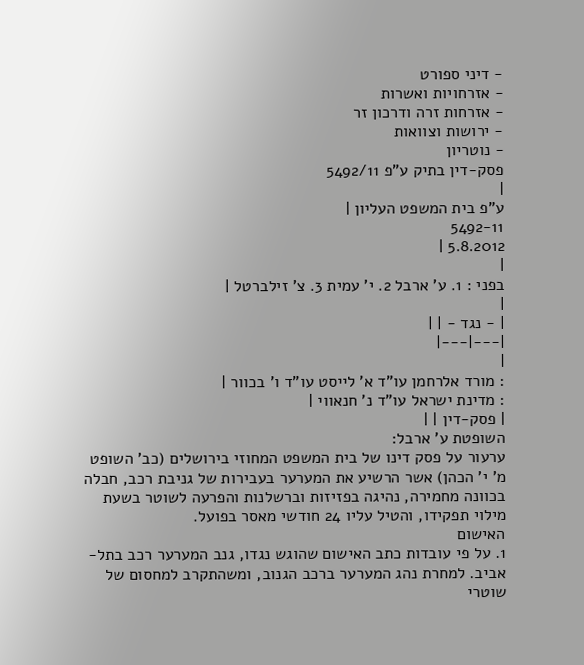- דיני ספורט
- אזרחויות ואשרות
- אזרחות זרה ודרכון זר
- ירושות וצוואות
- נוטריון
פסק-דין בתיק ע"פ 5492/11
|
ע"פ בית המשפט העליון |
5492-11
5.8.2012 |
|
בפני : 1. ע' ארבל 2. י' עמית 3. צ' זילברטל |
|
| - נגד - | |
|---|---|
|
: מורד אלרחמן עו"ד א' לייסט עו"ד ו' בכוור |
: מדינת ישראל עו"ד נ' חנאווי |
| פסק-דין | |
השופטת ע' ארבל:
ערעור על פסק דינו של בית המשפט המחוזי בירושלים (כב' השופט מ' י' הכהן) אשר הרשיע את המערער בעבירות של גניבת רכב, חבלה בכוונה מחמירה, נהיגה בפזיזות וברשלנות והפרעה לשוטר בשעת מילוי תפקידו, והטיל עליו 24 חודשי מאסר בפועל.
האישום
1. על פי עובדות כתב האישום שהוגש נגדו, גנב המערער רכב בתל-אביב. למחרת נהג המערער ברכב הגנוב, ומשהתקרב למחסום של שוטרי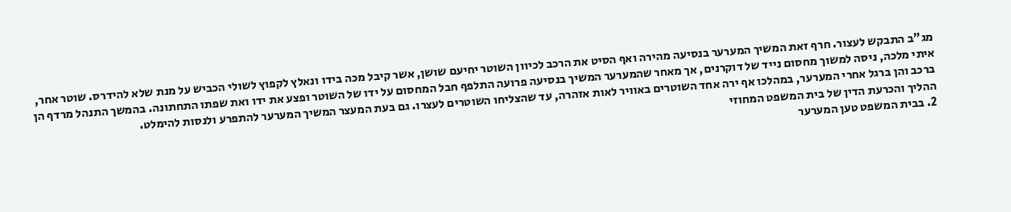מג"ב התבקש לעצור. חרף זאת המשיך המערער בנסיעה מהירה ואף הסיט את הרכב לכיוון השוטר יחיעם שושן, אשר קיבל מכה בידו ונאלץ לקפוץ לשולי הכביש על מנת שלא להידרס. שוטר אחר, איתי מלכה, ניסה למשוך מחסום נייד של דוקרנים, אך מאחר שהמערער המשיך בנסיעה פרועה התלפף חבל המחסום על ידו של השוטר ופצע את ידו ואת שפתו התחתונה. בהמשך התנהל מרדף הן ברכב והן ברגל אחרי המערער, במהלכו אף ירה אחד השוטרים באוויר לאות אזהרה, עד שהצליחו השוטרים לעצרו. גם בעת המעצר המשיך המערער להתפרע ולנסות להימלט.
ההליך והכרעת הדין של בית המשפט המחוזי
2. בבית המשפט טען המערער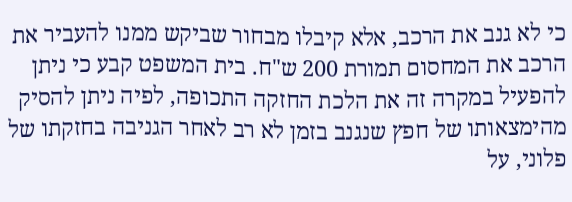כי לא גנב את הרכב, אלא קיבלו מבחור שביקש ממנו להעביר את הרכב את המחסום תמורת 200 ש"ח. בית המשפט קבע כי ניתן להפעיל במקרה זה את הלכת החזקה התכופה, לפיה ניתן להסיק מהימצאותו של חפץ שנגנב בזמן לא רב לאחר הגניבה בחזקתו של פלוני, על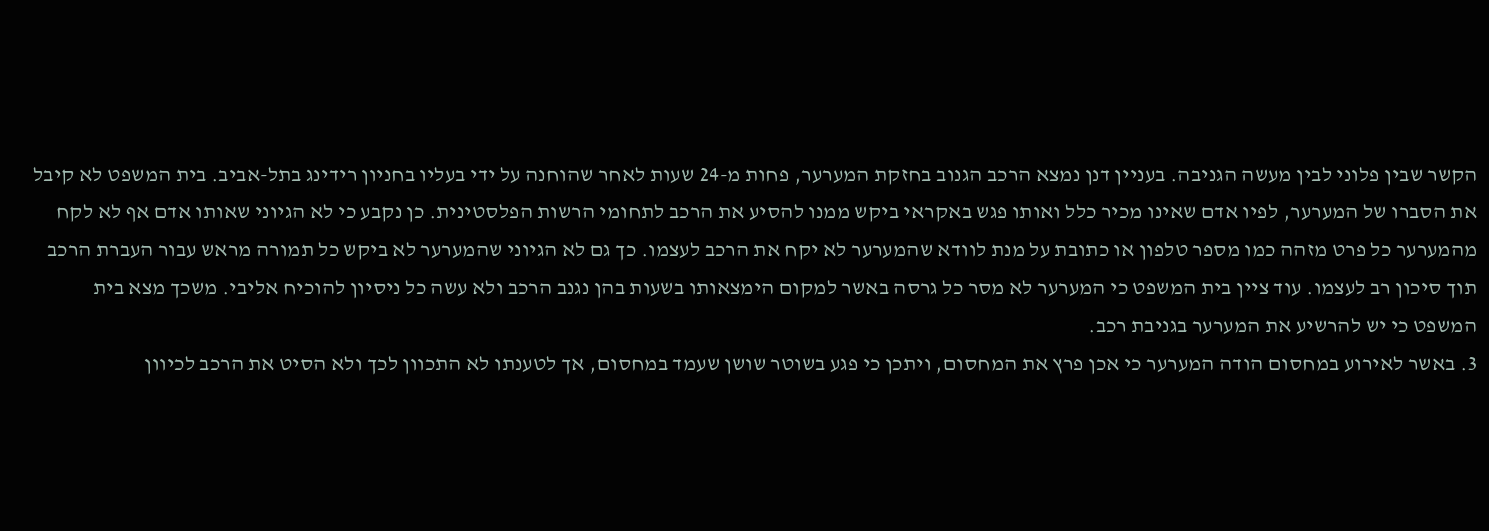הקשר שבין פלוני לבין מעשה הגניבה. בעניין דנן נמצא הרכב הגנוב בחזקת המערער, פחות מ-24 שעות לאחר שהוחנה על ידי בעליו בחניון רידינג בתל-אביב. בית המשפט לא קיבל את הסברו של המערער, לפיו אדם שאינו מכיר כלל ואותו פגש באקראי ביקש ממנו להסיע את הרכב לתחומי הרשות הפלסטינית. כן נקבע כי לא הגיוני שאותו אדם אף לא לקח מהמערער כל פרט מזהה כמו מספר טלפון או כתובת על מנת לוודא שהמערער לא יקח את הרכב לעצמו. כך גם לא הגיוני שהמערער לא ביקש כל תמורה מראש עבור העברת הרכב תוך סיכון רב לעצמו. עוד ציין בית המשפט כי המערער לא מסר כל גרסה באשר למקום הימצאותו בשעות בהן נגנב הרכב ולא עשה כל ניסיון להוכיח אליבי. משכך מצא בית המשפט כי יש להרשיע את המערער בגניבת רכב.
3. באשר לאירוע במחסום הודה המערער כי אכן פרץ את המחסום, ויתכן כי פגע בשוטר שושן שעמד במחסום, אך לטענתו לא התכוון לכך ולא הסיט את הרכב לכיוון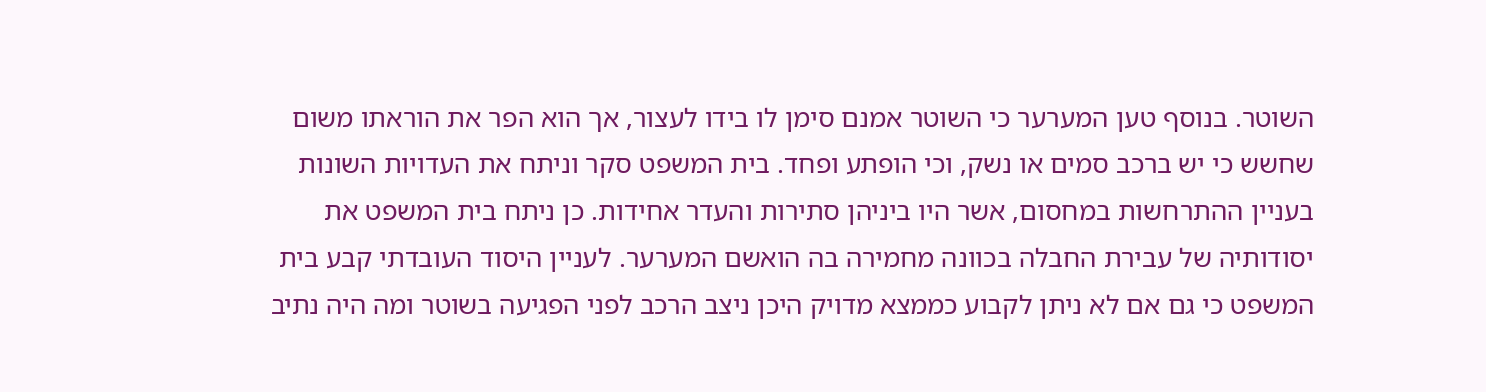השוטר. בנוסף טען המערער כי השוטר אמנם סימן לו בידו לעצור, אך הוא הפר את הוראתו משום שחשש כי יש ברכב סמים או נשק, וכי הופתע ופחד. בית המשפט סקר וניתח את העדויות השונות בעניין ההתרחשות במחסום, אשר היו ביניהן סתירות והעדר אחידות. כן ניתח בית המשפט את יסודותיה של עבירת החבלה בכוונה מחמירה בה הואשם המערער. לעניין היסוד העובדתי קבע בית המשפט כי גם אם לא ניתן לקבוע כממצא מדויק היכן ניצב הרכב לפני הפגיעה בשוטר ומה היה נתיב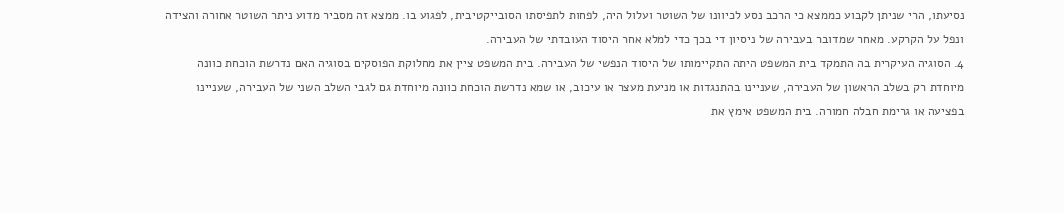נסיעתו, הרי שניתן לקבוע כממצא כי הרכב נסע לכיוונו של השוטר ועלול היה, לפחות לתפיסתו הסובייקטיבית, לפגוע בו. ממצא זה מסביר מדוע ניתר השוטר אחורה והצידה ונפל על הקרקע. מאחר שמדובר בעבירה של ניסיון די בכך כדי למלא אחר היסוד העובדתי של העבירה.
4. הסוגיה העיקרית בה התמקד בית המשפט היתה התקיימותו של היסוד הנפשי של העבירה. בית המשפט ציין את מחלוקת הפוסקים בסוגיה האם נדרשת הוכחת כוונה מיוחדת רק בשלב הראשון של העבירה, שעניינו בהתנגדות או מניעת מעצר או עיכוב, או שמא נדרשת הוכחת כוונה מיוחדת גם לגבי השלב השני של העבירה, שעניינו בפציעה או גרימת חבלה חמורה. בית המשפט אימץ את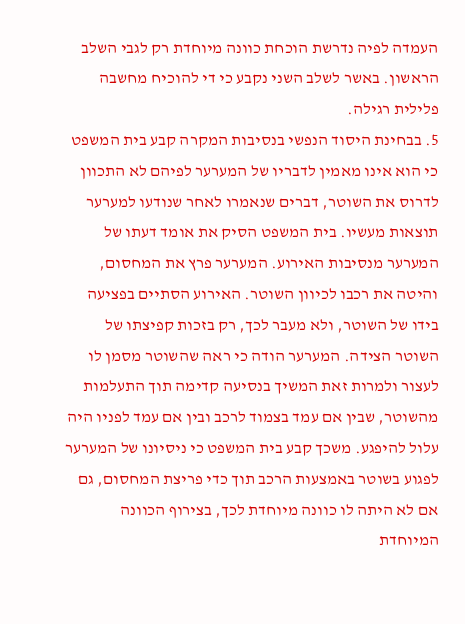העמדה לפיה נדרשת הוכחת כוונה מיוחדת רק לגבי השלב הראשון. באשר לשלב השני נקבע כי די להוכיח מחשבה פלילית רגילה.
5. בבחינת היסוד הנפשי בנסיבות המקרה קבע בית המשפט כי הוא אינו מאמין לדבריו של המערער לפיהם לא התכוון לדרוס את השוטר, דברים שנאמרו לאחר שנודעו למערער תוצאות מעשיו. בית המשפט הסיק את אומד דעתו של המערער מנסיבות האירוע. המערער פרץ את המחסום, והיטה את רכבו לכיוון השוטר. האירוע הסתיים בפציעה בידו של השוטר, ולא מעבר לכך, רק בזכות קפיצתו של השוטר הצידה. המערער הודה כי ראה שהשוטר מסמן לו לעצור ולמרות זאת המשיך בנסיעה קדימה תוך התעלמות מהשוטר, שבין אם עמד בצמוד לרכב ובין אם עמד לפניו היה עלול להיפגע. משכך קבע בית המשפט כי ניסיונו של המערער לפגוע בשוטר באמצעות הרכב תוך כדי פריצת המחסום, גם אם לא היתה לו כוונה מיוחדת לכך, בצירוף הכוונה המיוחדת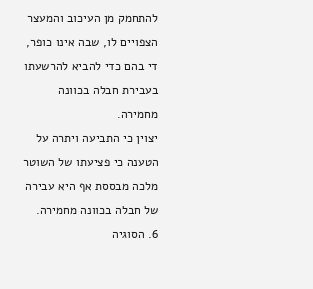להתחמק מן העיכוב והמעצר הצפויים לו, שבה אינו כופר, די בהם כדי להביא להרשעתו בעבירת חבלה בכוונה מחמירה.
יצוין כי התביעה ויתרה על הטענה כי פציעתו של השוטר מלכה מבססת אף היא עבירה של חבלה בכוונה מחמירה.
6. הסוגיה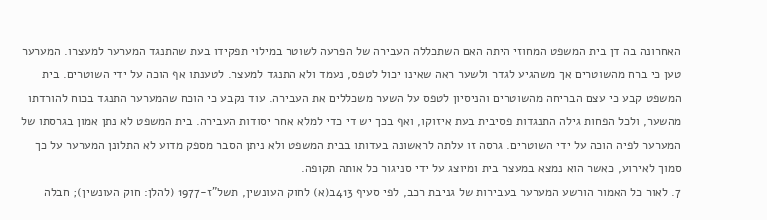האחרונה בה דן בית המשפט המחוזי היתה האם השתכללה העבירה של הפרעה לשוטר במילוי תפקידו בעת שהתנגד המערער למעצרו. המערער טען כי ברח מהשוטרים אך משהגיע לגדר ולשער ראה שאינו יכול לטפס, נעמד ולא התנגד למעצר. לטענתו אף הוכה על ידי השוטרים. בית המשפט קבע כי עצם הבריחה מהשוטרים והניסיון לטפס על השער משכללים את העבירה. עוד נקבע כי הוכח שהמערער התנגד בכוח להורדתו מהשער, ולכל הפחות גילה התנגדות פסיבית בעת איזוקו, ואף בכך יש די כדי למלא אחר יסודות העבירה. בית המשפט לא נתן אמון בגרסתו של המערער לפיה הוכה על ידי השוטרים. גרסה זו עלתה לראשונה בעדותו בבית המשפט ולא ניתן הסבר מספק מדוע לא התלונן המערער על כך סמוך לאירוע, כאשר הוא נמצא במעצר בית ומיוצג על ידי סניגור כל אותה תקופה.
7. לאור כל האמור הורשע המערער בעבירות של גניבת רכב, לפי סעיף 413ב(א) לחוק העונשין, תשל"ז-1977 (להלן: חוק העונשין); חבלה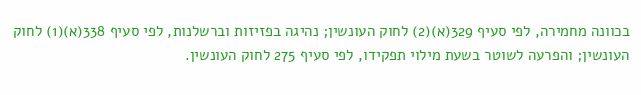בכוונה מחמירה, לפי סעיף 329(א)(2) לחוק העונשין; נהיגה בפזיזות וברשלנות, לפי סעיף 338(א)(1) לחוק העונשין; והפרעה לשוטר בשעת מילוי תפקידו, לפי סעיף 275 לחוק העונשין.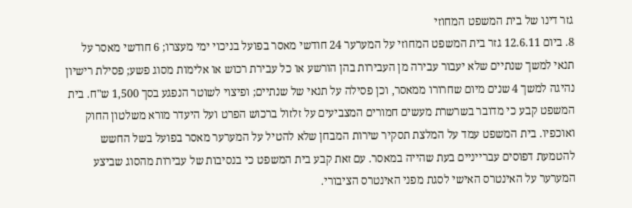גזר דינו של בית המשפט המחוזי
8. ביום 12.6.11 גזר בית המשפט המחוזי על המערער 24 חודשי מאסר בפועל בניכוי ימי מעצרו; 6 חודשי מאסר על תנאי למשך שנתיים שלא יעבור עבירה מן העבירות בהן הורשע או כל עבירת רכוש או אלימות מסוג פשע; פסילת רישיון נהיגה למשך 4 שנים מיום שחרורו ממאסר, וכן פסילה על תנאי של שנתיים; ופיצוי לשוטר הנפגע בסך 1,500 ש"ח. בית המשפט קבע כי מדובר בשרשרת מעשים חמורים המצביעים על זלזול ברכוש הפרט ועל היעדר מורא משלטון החוק ואוכפיו. בית המשפט עמד על המלצת תסקיר שירות המבחן שלא להטיל על המערער מאסר בפועל בשל החשש להטמעת דפוסים עברייניים בעת שהייה במאסר. עם זאת קבע בית המשפט כי בנסיבות של עבירות מהסוג שביצע המערער על האינטרס האישי לסגת מפני האינטרס הציבורי.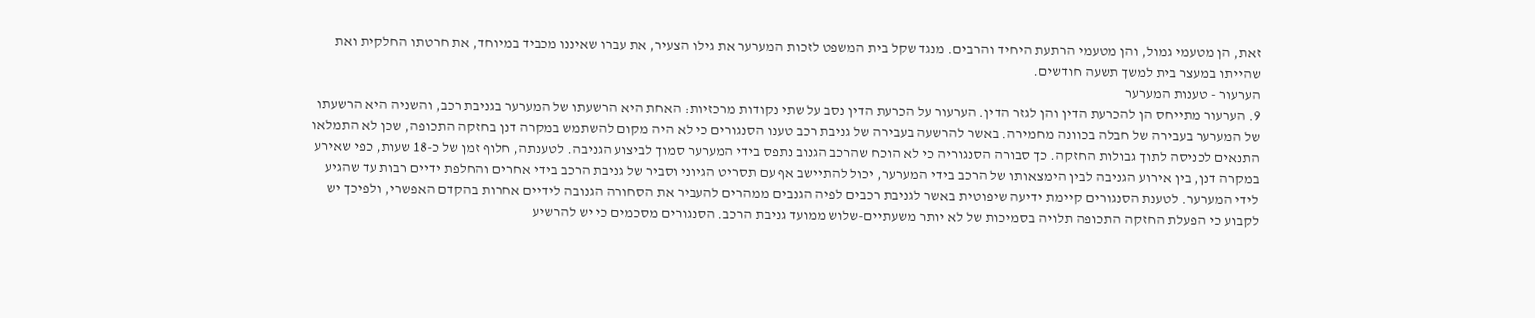זאת, הן מטעמי גמול, והן מטעמי הרתעת היחיד והרבים. מנגד שקל בית המשפט לזכות המערער את גילו הצעיר, את עברו שאיננו מכביד במיוחד, את חרטתו החלקית ואת שהייתו במעצר בית למשך תשעה חודשים.
הערעור - טענות המערער
9. הערעור מתייחס הן להכרעת הדין והן לגזר הדין. הערעור על הכרעת הדין נסב על שתי נקודות מרכזיות: האחת היא הרשעתו של המערער בגניבת רכב, והשניה היא הרשעתו של המערער בעבירה של חבלה בכוונה מחמירה. באשר להרשעה בעבירה של גניבת רכב טענו הסנגורים כי לא היה מקום להשתמש במקרה דנן בחזקה התכופה, שכן לא התמלאו התנאים לכניסה לתוך גבולות החזקה. כך סבורה הסנגוריה כי לא הוכח שהרכב הגנוב נתפס בידי המערער סמוך לביצוע הגניבה. לטענתה, חלוף זמן של כ-18 שעות, כפי שאירע במקרה דנן, בין אירוע הגניבה לבין הימצאותו של הרכב בידי המערער, יכול להתיישב אף עם תסריט הגיוני וסביר של גניבת הרכב בידי אחרים והחלפת ידיים רבות עד שהגיע לידי המערער. לטענת הסנגורים קיימת ידיעה שיפוטית באשר לגניבת רכבים לפיה הגנבים ממהרים להעביר את הסחורה הגנובה לידיים אחרות בהקדם האפשרי, ולפיכך יש לקבוע כי הפעלת החזקה התכופה תלויה בסמיכות של לא יותר משעתיים-שלוש ממועד גניבת הרכב. הסנגורים מסכמים כי יש להרשיע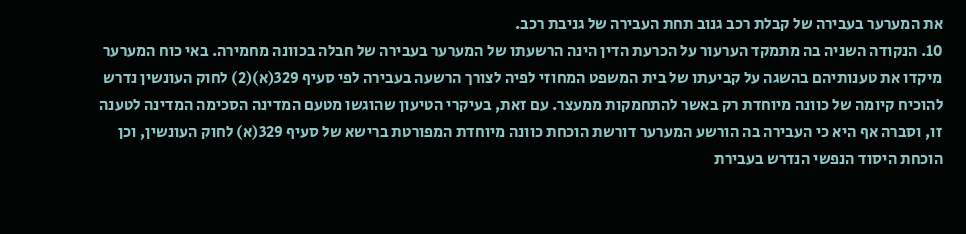את המערער בעבירה של קבלת רכב גנוב תחת העבירה של גניבת רכב.
10. הנקודה השניה בה מתמקד הערעור על הכרעת הדין הינה הרשעתו של המערער בעבירה של חבלה בכוונה מחמירה. באי כוח המערער מיקדו את טענותיהם בהשגה על קביעתו של בית המשפט המחוזי לפיה לצורך הרשעה בעבירה לפי סעיף 329(א)(2) לחוק העונשין נדרש להוכיח קיומה של כוונה מיוחדת רק באשר להתחמקות ממעצר. עם זאת, בעיקרי הטיעון שהוגשו מטעם המדינה הסכימה המדינה לטענה זו, וסברה אף היא כי העבירה בה הורשע המערער דורשת הוכחת כוונה מיוחדת המפורטת ברישא של סעיף 329(א) לחוק העונשין, וכן הוכחת היסוד הנפשי הנדרש בעבירת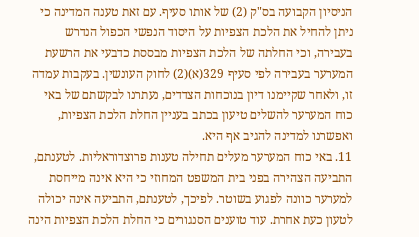הניסיון הקבועה בס"ק (2) של אותו סעיף. עם זאת טענה המדינה כי ניתן להחיל את הלכת הצפיות על היסוד הנפשי הכפול הנדרש בעבירה, וכי החלתה של הלכת הצפיות מבססת כדבעי את הרשעת המערער בעבירה לפי סעיף 329(א)(2) לחוק העונשין. בעקבות עמדה זו, ולאחר שקיימנו דיון בנוכחות הצדדים, נעתרנו לבקשתם של באי כוח המערער להשלים טיעון בכתב בעניין החלת הלכת הצפיות, ואפשרנו למדינה להגיב אף היא.
11. באי כוח המערער מעלים תחילה טענות פרוצדוראליות. לטענתם, התביעה הצהירה בפני בית המשפט המחוזי כי היא אינה מייחסת למערער כוונה לפגוע בשוטר. לפיכך, לטענתם, התביעה אינה יכולה לטעון כעת אחרת. עוד טוענים הסנגורים כי החלת הלכת הצפיות הינה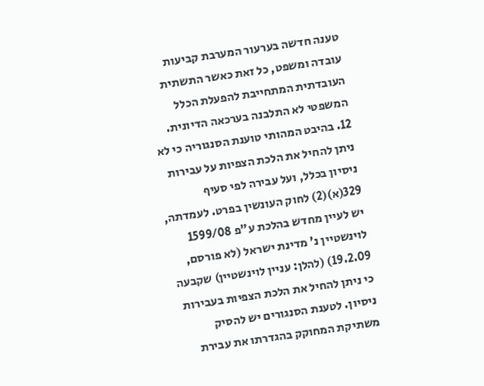טענה חדשה בערעור המערבת קביעות עובדה ומשפט, כל זאת כאשר התשתית העובדתית המתחייבת להפעלת הכלל המשפטי לא התלבנה בערכאה הדיונית.
12. בהיבט המהותי טוענת הסנגוריה כי לא ניתן להחיל את הלכת הצפיות על עבירות ניסיון בכלל, ועל עבירה לפי סעיף 329(א)(2) לחוק העונשין בפרט. לעמדתה, יש לעיין מחדש בהלכת ע"פ 1599/08 לוינשטיין נ' מדינת ישראל (לא פורסם, 19.2.09) (להלן: עניין לוינשטיין) שקבעה כי ניתן להחיל את הלכת הצפיות בעבירות ניסיון. לטענת הסנגורים יש להסיק משתיקת המחוקק בהגדרתו את עבירת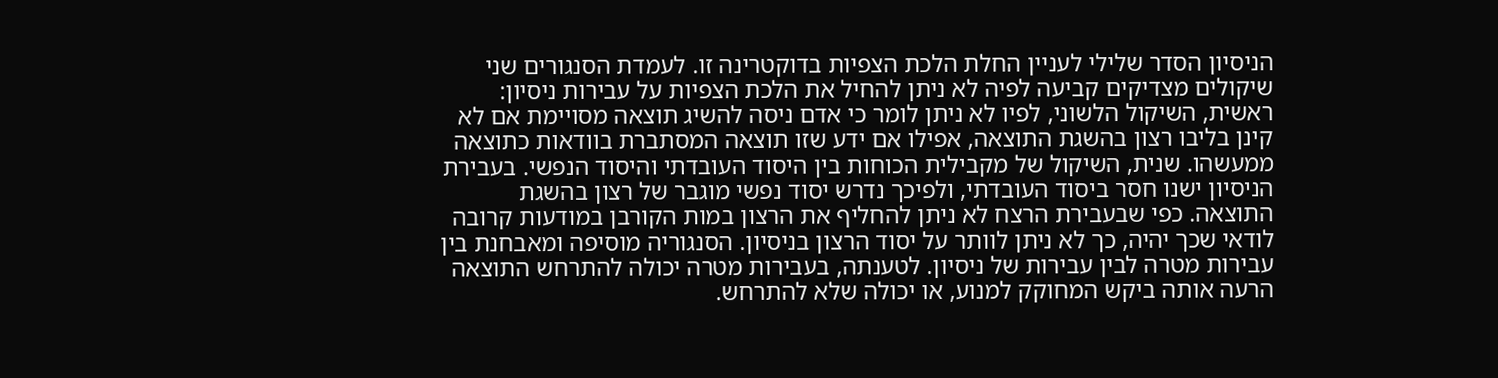הניסיון הסדר שלילי לעניין החלת הלכת הצפיות בדוקטרינה זו. לעמדת הסנגורים שני שיקולים מצדיקים קביעה לפיה לא ניתן להחיל את הלכת הצפיות על עבירות ניסיון: ראשית, השיקול הלשוני, לפיו לא ניתן לומר כי אדם ניסה להשיג תוצאה מסויימת אם לא קינן בליבו רצון בהשגת התוצאה, אפילו אם ידע שזו תוצאה המסתברת בוודאות כתוצאה ממעשהו. שנית, השיקול של מקבילית הכוחות בין היסוד העובדתי והיסוד הנפשי. בעבירת הניסיון ישנו חסר ביסוד העובדתי, ולפיכך נדרש יסוד נפשי מוגבר של רצון בהשגת התוצאה. כפי שבעבירת הרצח לא ניתן להחליף את הרצון במות הקורבן במודעות קרובה לודאי שכך יהיה, כך לא ניתן לוותר על יסוד הרצון בניסיון. הסנגוריה מוסיפה ומאבחנת בין עבירות מטרה לבין עבירות של ניסיון. לטענתה, בעבירות מטרה יכולה להתרחש התוצאה הרעה אותה ביקש המחוקק למנוע, או יכולה שלא להתרחש.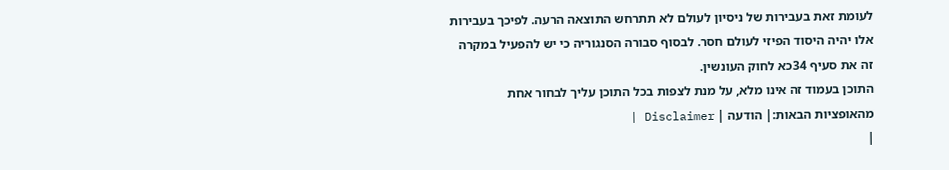לעומת זאת בעבירות של ניסיון לעולם לא תתרחש התוצאה הרעה. לפיכך בעבירות אלו יהיה היסוד הפיזי לעולם חסר. לבסוף סבורה הסנגוריה כי יש להפעיל במקרה זה את סעיף 34כא לחוק העונשין.
התוכן בעמוד זה אינו מלא, על מנת לצפות בכל התוכן עליך לבחור אחת מהאופציות הבאות:| הודעה | Disclaimer |
|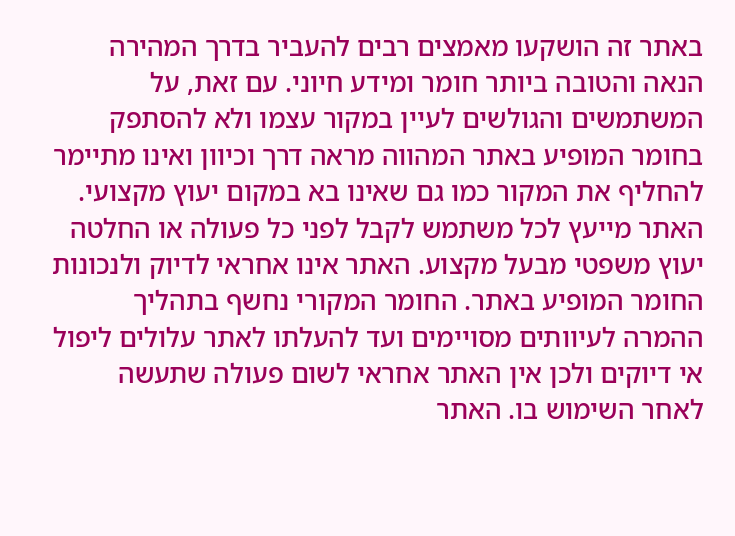באתר זה הושקעו מאמצים רבים להעביר בדרך המהירה הנאה והטובה ביותר חומר ומידע חיוני. עם זאת, על המשתמשים והגולשים לעיין במקור עצמו ולא להסתפק בחומר המופיע באתר המהווה מראה דרך וכיוון ואינו מתיימר להחליף את המקור כמו גם שאינו בא במקום יעוץ מקצועי. האתר מייעץ לכל משתמש לקבל לפני כל פעולה או החלטה יעוץ משפטי מבעל מקצוע. האתר אינו אחראי לדיוק ולנכונות החומר המופיע באתר. החומר המקורי נחשף בתהליך ההמרה לעיוותים מסויימים ועד להעלתו לאתר עלולים ליפול אי דיוקים ולכן אין האתר אחראי לשום פעולה שתעשה לאחר השימוש בו. האתר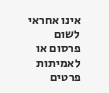אינו אחראי לשום פרסום או לאמיתות פרטים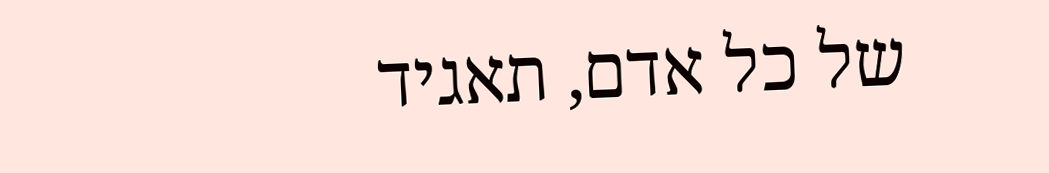של כל אדם, תאגיד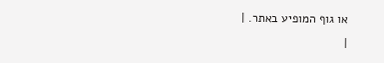או גוף המופיע באתר. |
|